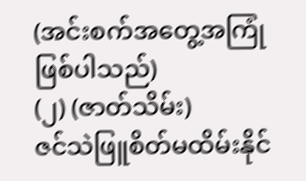(အင်းစက်အတွေ့အကြုံဖြစ်ပါသည်)
(၂) (ဇာတ်သိမ်း)
ဇင်သဲဖြူစိတ်မထိမ်းနိုင်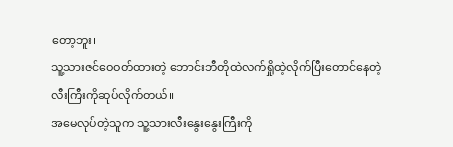တော့ဘူး၊
သူ့သားဇင်ဝေဝတ်ထားတဲ့ ဘောင်းဘီတိုထဲလက်ရှိုထဲ့လိုက်ပြီးတောင်နေတဲ့လီးကြီးကိုဆုပ်လိုက်တယ်။
အမေလုပ်တဲ့သူက သူ့သားလီးနွေးနွေးကြီးကို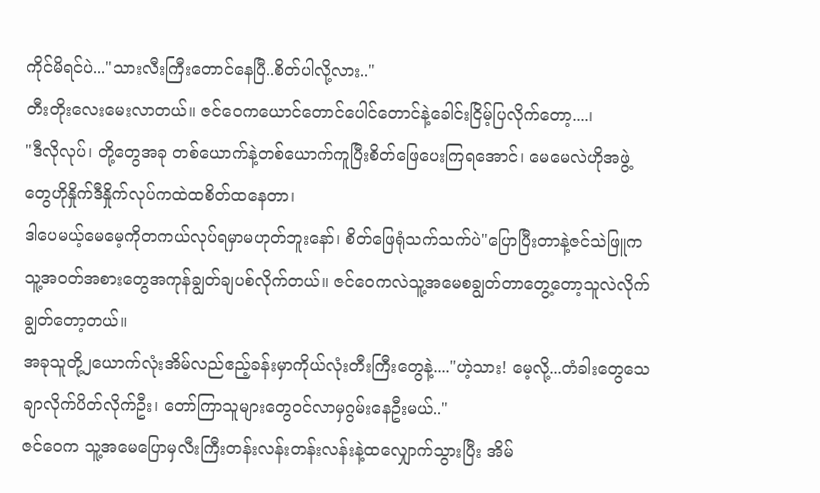ကိုင်မိရင်ပဲ..."သားလီးကြီးတောင်နေပြီ..စိတ်ပါလို့လား.."
တီးတိုးလေးမေးလာတယ်။ ဇင်ဝေကယောင်တောင်ပေါင်တောင်နဲ့ခေါင်းငြိမ့်ပြလိုက်တော့....၊
"ဒီလိုလုပ်၊ တို့တွေအခု တစ်ယောက်နဲ့တစ်ယောက်ကူပြီးစိတ်ဖြေပေးကြရအောင်၊ မေမေလဲဟိုအဖွဲ့တွေဟိုနှိုက်ဒီနှိုက်လုပ်ကထဲထစိတ်ထနေတာ၊
ဒါပေမယ့်မေမေ့ကိုတကယ်လုပ်ရမှာမဟုတ်ဘူးနော်၊ စိတ်ဖြေရုံသက်သက်ပဲ"ပြောပြီးတာနဲ့ဇင်သဲဖြူကသူ့အဝတ်အစားတွေအကုန်ချွတ်ချပစ်လိုက်တယ်။ ဇင်ဝေကလဲသူ့အမေစချွတ်တာတွေ့တော့သူလဲလိုက်ချွတ်တော့တယ်။
အခုသူတို့၂ယောက်လုံးအိမ်လည်ဧည့်ခန်းမှာကိုယ်လုံးတီးကြီးတွေနဲ့...."ဟဲ့သား! မေ့လို့...တံခါးတွေသေချာလိုက်ပိတ်လိုက်ဦး၊ တော်ကြာသူများတွေဝင်လာမှဂွမ်းနေဦးမယ်.."
ဇင်ဝေက သူ့အမေပြောမှလီးကြီးတန်းလန်းတန်းလန်းနဲ့ထလျှောက်သွားပြီး အိမ်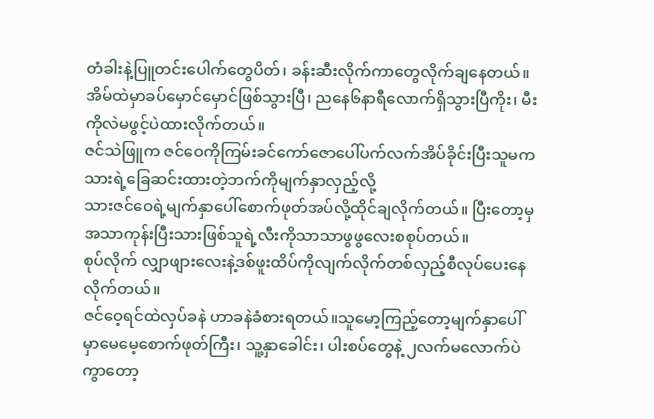တံခါးနဲ့ပြူတင်းပေါက်တွေပိတ်၊ ခန်းဆီးလိုက်ကာတွေလိုက်ချနေတယ်။
အိမ်ထဲမှာခပ်မှောင်မှောင်ဖြစ်သွားပြီ၊ ညနေ၆နာရီလောက်ရှိသွားပြီကိုး၊ မီးကိုလဲမဖွင့်ပဲထားလိုက်တယ်။
ဇင်သဲဖြူက ဇင်ဝေကိုကြမ်းခင်ကော်ဇောပေါ်ပက်လက်အိပ်ခိုင်းပြီးသူမက သားရဲ့ခြေဆင်းထားတဲ့ဘက်ကိုမျက်နှာလှည့်လို့
သားဇင်ဝေရဲ့မျက်နှာပေါ်စောက်ဖုတ်အပ်လို့ထိုင်ချလိုက်တယ်။ ပြီးတော့မှအသာကုန်းပြီးသားဖြစ်သူရဲ့လီးကိုသာသာဖွဖွလေးစစုပ်တယ်။
စုပ်လိုက် လျှာဖျားလေးနဲ့ဒစ်ဖူးထိပ်ကိုလျက်လိုက်တစ်လှည့်စီလုပ်ပေးနေလိုက်တယ်။
ဇင်ဝေ့ရင်ထဲလှပ်ခနဲ ဟာခနဲခံစားရတယ်။သူမော့ကြည့်တော့မျက်နှာပေါ်မှာမေမေ့စောက်ဖုတ်ကြီး၊ သူ့နှာခေါင်း၊ ပါးစပ်တွေနဲ့ ၂လက်မလောက်ပဲကွာတော့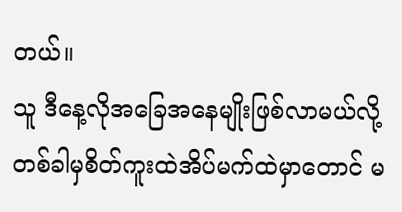တယ်။
သူ ဒီနေ့လိုအခြေအနေမျိုးဖြစ်လာမယ်လို့တစ်ခါမှစိတ်ကူးထဲအိပ်မက်ထဲမှာတောင် မ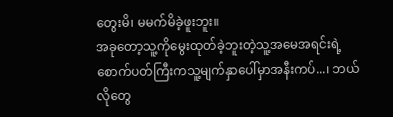တွေးမိ၊ မမက်မိခဲ့ဖူးဘူး။
အခုတော့သူ့ကိုမွေးထုတ်ခဲ့ဘူးတဲ့သူ့အမေအရင်းရဲ့စောက်ပတ်ကြီးကသူ့မျက်နှာပေါ်မှာအနီးကပ်...၊ ဘယ်လိုတွေ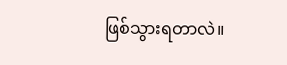ဖြစ်သွားရတာလဲ။